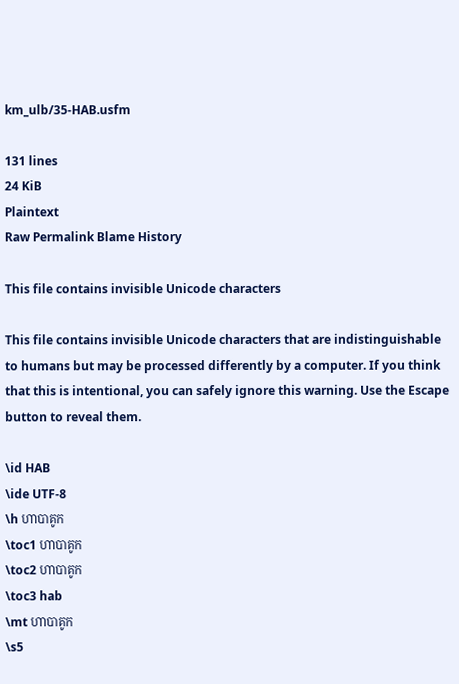km_ulb/35-HAB.usfm

131 lines
24 KiB
Plaintext
Raw Permalink Blame History

This file contains invisible Unicode characters

This file contains invisible Unicode characters that are indistinguishable to humans but may be processed differently by a computer. If you think that this is intentional, you can safely ignore this warning. Use the Escape button to reveal them.

\id HAB
\ide UTF-8
\h ហាបាគូក
\toc1 ហាបាគូក
\toc2 ហាបាគូក
\toc3 hab
\mt ហាបាគូក
\s5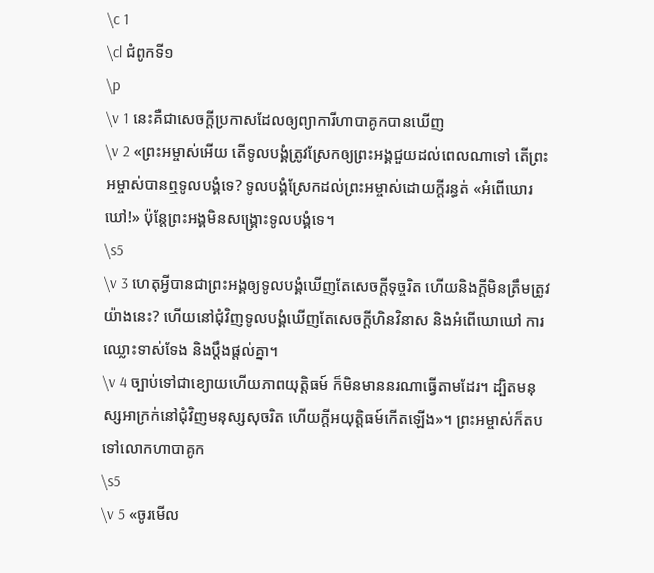\c 1
\cl ជំពូកទី១
\p
\v 1 នេះគឺជាសេចក្តីប្រកាសដែលឲ្យព្យាការីហាបាគូកបានឃើញ
\v 2 «ព្រះអម្ចាស់អើយ តើទូលបង្គំត្រូវស្រែកឲ្យព្រះអង្គជួយដល់ពេលណាទៅ តើព្រះអម្ចាស់បានឮទូលបង្គំទេ? ទូលបង្គំស្រែកដល់ព្រះអម្ចាស់ដោយក្តីរន្ធត់ «អំពើឃោរឃៅ!» ប៉ុន្តែព្រះអង្គមិនសង្រ្គោះទូលបង្គំទេ។
\s5
\v 3 ហេតុអ្វីបានជាព្រះអង្គឲ្យទូលបង្គំឃើញតែសេចក្តីទុច្ចរិត ហើយនិងក្តីមិនត្រឹមត្រូវយ៉ាងនេះ? ហើយនៅជុំវិញទូលបង្គំឃើញតែសេចក្តីហិនវិនាស និងអំពើឃោឃៅ ការឈ្លោះទាស់ទែង និងប្តឹងផ្តល់គ្នា។
\v 4 ច្បាប់ទៅជាខ្យោយហើយភាពយុត្តិធម៍ ក៏មិនមាននរណាធ្វើតាមដែរ។ ដ្បិតមនុស្សអាក្រក់នៅជុំវិញមនុស្សសុចរិត ហើយក្តីអយុត្តិធម៍កើតឡើង»។ ព្រះអម្ចាស់ក៏តបទៅលោកហាបាគូក
\s5
\v 5 «ចូរមើល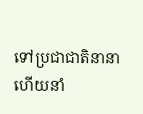ទៅប្រជាជាតិនានា ហើយនាំ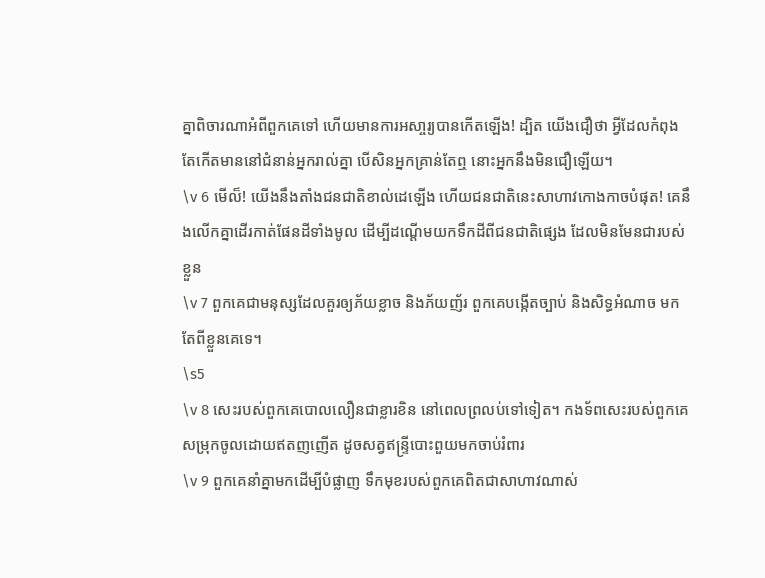គ្នាពិចារណាអំពីពួកគេទៅ ហើយមានការអសា្ចរ្យបានកើតឡើង! ដ្បិត យើងជឿថា អ្វីដែលកំពុងតែកើតមាននៅជំនាន់អ្នករាល់គ្នា បើសិនអ្នកគ្រាន់តែឮ នោះអ្នកនឹងមិនជឿឡើយ។
\v 6 មើល៏! យើងនឹងតាំងជនជាតិខាល់ដេឡើង ហើយជនជាតិនេះសាហាវកោងកាចបំផុត! គេនឹងលើកគ្នាដើរកាត់ផែនដីទាំងមូល ដើម្បីដណ្តើមយកទឹកដីពីជនជាតិផ្សេង ដែលមិនមែនជារបស់ខ្លួន
\v 7 ពួកគេជាមនុស្សដែលគួរឲ្យភ័យខ្លាច និងភ័យញ័រ ពួកគេបង្កើតច្បាប់ និងសិទ្ធអំណាច មកតែពីខ្លួនគេទេ។
\s5
\v 8 សេះរបស់ពួកគេបោលលឿនជាខ្លារខិន នៅពេលព្រលប់ទៅទៀត។ កងទ័ពសេះរបស់ពួកគេសម្រុកចូលដោយឥតញញើត ដូចសត្វឥន្រ្ទីបោះពួយមកចាប់រំពារ
\v 9 ពួកគេនាំគ្នាមកដើម្បីបំផ្លាញ ទឹកមុខរបស់ពួកគេពិតជាសាហាវណាស់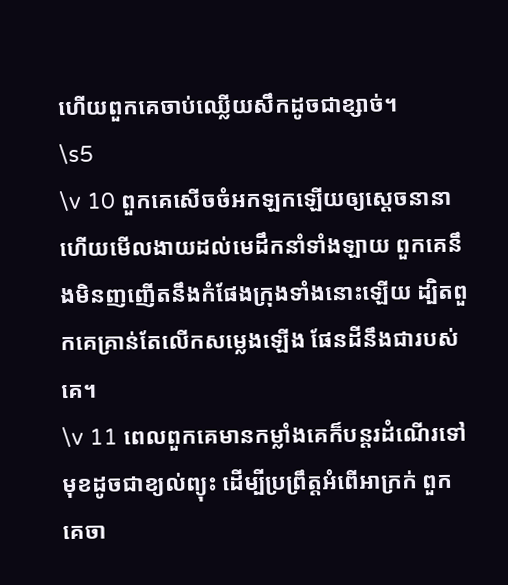ហើយពួកគេចាប់ឈ្លើយសឹកដូចជាខ្សាច់។
\s5
\v 10 ពួកគេសើចចំអកឡកឡើយឲ្យស្តេចនានា ហើយមើលងាយដល់មេដឹកនាំទាំងឡាយ ពួកគេនឹងមិនញញើតនឹងកំផែងក្រុងទាំងនោះឡើយ ដ្បិតពួកគេគ្រាន់តែលើកសម្លេងឡើង ផែនដីនឹងជារបស់គេ។
\v 11 ពេលពួកគេមានកម្លាំងគេក៏បន្តរដំណើរទៅមុខដូចជាខ្យល់ព្យុះ ដើម្បីប្រព្រឹត្តអំពើអាក្រក់ ពួកគេចា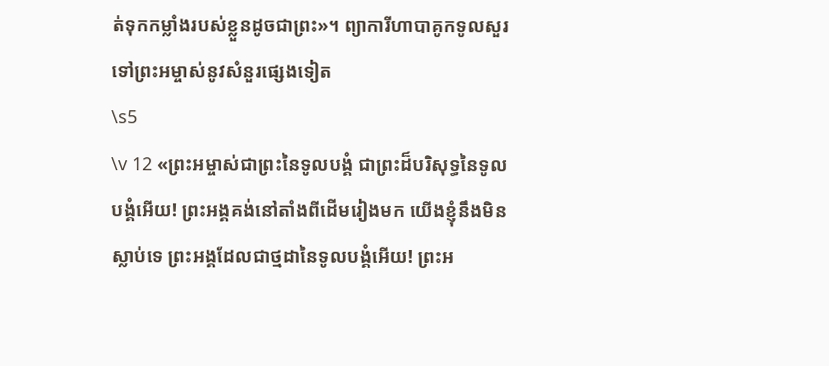ត់ទុកកម្លាំងរបស់ខ្លួនដូចជាព្រះ»។ ព្យាការីហាបាគូកទូលសួរទៅព្រះអម្ចាស់នូវសំនួរផ្សេងទៀត
\s5
\v 12 «ព្រះអម្ចាស់ជាព្រះនៃទូលបង្គំ ជាព្រះដ៏បរិសុទ្ធនៃទូលបង្គំអើយ! ព្រះអង្គគង់នៅតាំងពីដើមរៀងមក យើងខ្ញុំនឹងមិនស្លាប់ទេ ព្រះអង្គដែលជាថ្មដានៃទូលបង្គំអើយ! ព្រះអ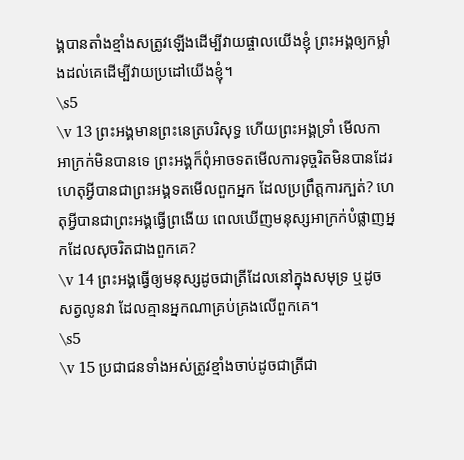ង្គបានតាំងខ្មាំងសត្រូវឡើងដើម្បីវាយផ្ចាលយើងខ្ញុំ ព្រះអង្គឲ្យកម្លាំងដល់គេដើម្បីវាយប្រដៅយើងខ្ញុំ។
\s5
\v 13 ព្រះអង្គមានព្រះនេត្របរិសុទ្ធ ហើយព្រះអង្គទ្រាំ មើលកាអាក្រក់មិនបានទេ ព្រះអង្គក៏ពុំអាចទតមើលការទុច្ចរិតមិនបានដែរ ហេតុអ្វីបានជាព្រះអង្គទតមើលពួកអ្នក ដែលប្រព្រឹត្តការក្បត់? ហេតុអ្វីបានជាព្រះអង្គធ្វើព្រងើយ ពេលឃើញមនុស្សអាក្រក់បំផ្លាញអ្នកដែលសុចរិតជាងពួកគេ?
\v 14 ព្រះអង្គធ្វើឲ្យមនុស្សដូចជាត្រីដែលនៅក្នុងសមុទ្រ ឬដូចសត្វលូនវា ដែលគ្មានអ្នកណាគ្រប់គ្រងលើពួកគេ។
\s5
\v 15 ប្រជាជនទាំងអស់ត្រូវខ្មាំងចាប់ដូចជាត្រីជា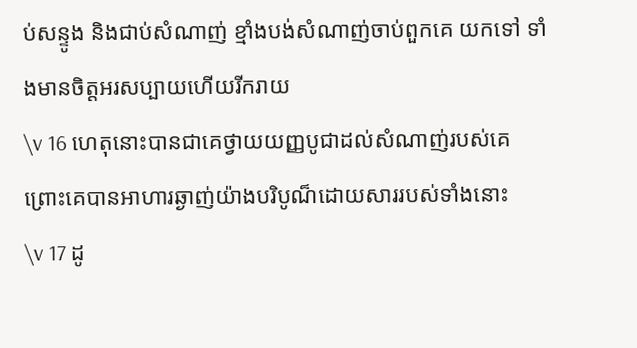ប់សន្ទូង និងជាប់សំណាញ់ ខ្មាំងបង់សំណាញ់ចាប់ពួកគេ យកទៅ ទាំងមានចិត្តអរសប្បាយហើយរីករាយ
\v 16 ហេតុនោះបានជាគេថ្វាយយញ្ញបូជាដល់សំណាញ់របស់គេ ព្រោះគេបានអាហារឆ្ងាញ់យ៉ាងបរិបូណ៏ដោយសាររបស់ទាំងនោះ
\v 17 ដូ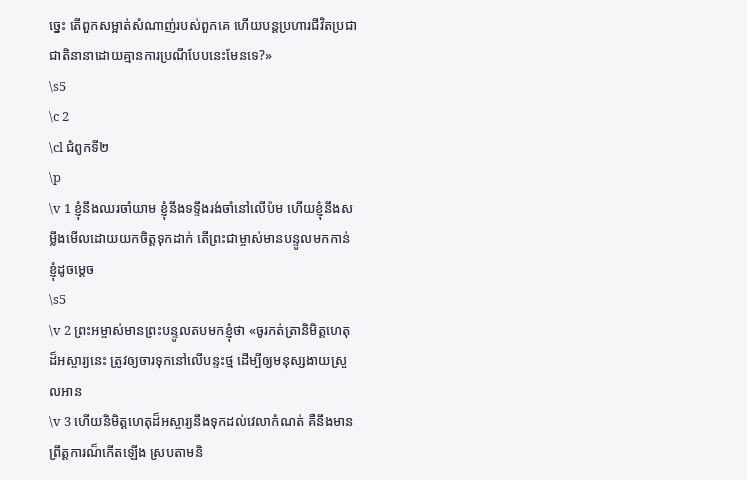ច្នេះ តើពួកសម្អាត់សំណាញ់របស់ពួកគេ ហើយបន្តប្រហារជីវិតប្រជាជាតិនានាដោយគ្មានការប្រណីបែបនេះមែនទេ?»
\s5
\c 2
\cl ជំពូកទី២
\p
\v 1 ខ្ញុំនឹងឈរចាំយាម ខ្ញុំនឹងទទ្ទឹងរង់ចាំនៅលើប៉ម ហើយខ្ញុំនឹងសម្លឹងមើលដោយយកចិត្តទុកដាក់ តើព្រះជាម្ចាស់មានបន្ទូលមកកាន់ខ្ញុំដូចម្តេច
\s5
\v 2 ព្រះអម្ចាស់មានព្រះបន្ទូលតបមកខ្ញុំថា «ចូរកត់ត្រានិមិត្តហេតុដ៏អស្ចារ្យនេះ ត្រូវឲ្យចារទុកនៅលើបន្ទះថ្ម ដើម្បីឲ្យមនុស្សងាយស្រួលអាន
\v 3 ហើយនិមិត្តហេតុដ៏អស្ចារ្យនឹងទុកដល់វេលាកំណត់ គឺនឹងមានព្រឹត្តការណ៏កើតឡើង ស្របតាមនិ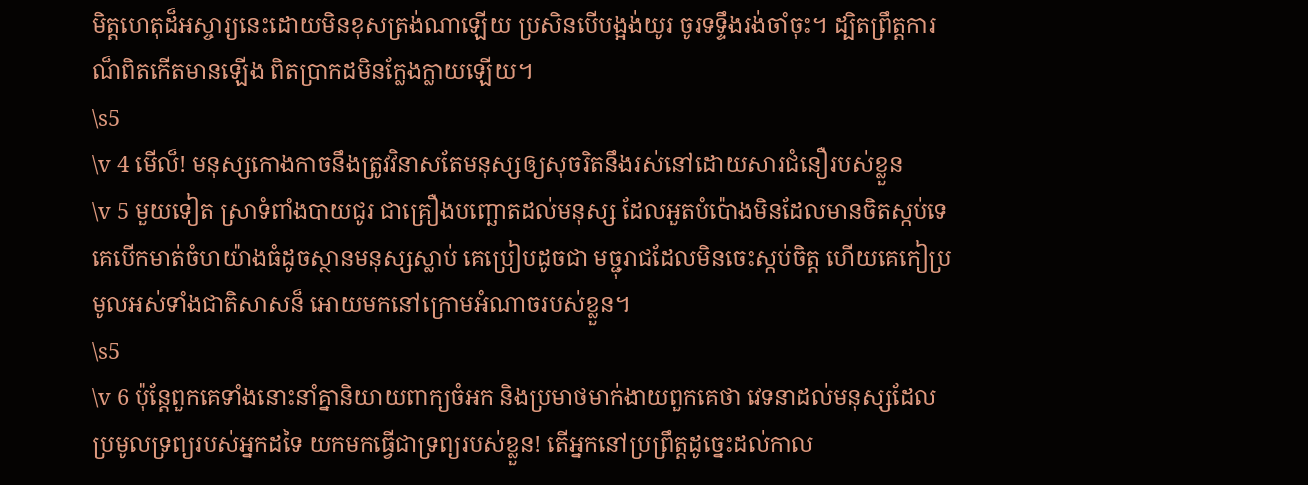មិត្តហេតុដ៏អស្ចារ្យនេះដោយមិនខុសត្រង់ណាឡើយ ប្រសិនបើបង្អង់យូរ ចូរទទ្ទឹងរង់ចាំចុះ។ ដ្បិតព្រឹត្តការណ៏ពិតកើតមានឡើង ពិតប្រាកដមិនក្លែងក្លាយឡើយ។
\s5
\v 4 មើល៏! មនុស្សកោងកាចនឹងត្រូវវិនាសតែមនុស្សឲ្យសុចរិតនឹងរស់នៅដោយសារជំនឿរបស់ខ្លួន
\v 5 មួយទៀត ស្រាទំពាំងបាយជូរ ជាគ្រឿងបញ្ឆោតដល់មនុស្ស ដែលអួតបំប៉ោងមិនដែលមានចិតស្កប់ទេ គេបើកមាត់ចំហយ៉ាងធំដូចស្ថានមនុស្សស្លាប់ គេប្រៀបដូចជា មច្ជុរាជដែលមិនចេះស្កប់ចិត្ត ហើយគេកៀប្រមូលអស់ទាំងជាតិសាសន៏ អោយមកនៅក្រោមអំណាចរបស់ខ្លួន។
\s5
\v 6 ប៉ុន្តែពួកគេទាំងនោះនាំគ្នានិយាយពាក្យចំអក និងប្រមាថមាក់ងាយពួកគេថា វេទនាដល់មនុស្សដែលប្រមូលទ្រព្យរបស់អ្នកដទៃ យកមកធ្វើជាទ្រព្យរបស់ខ្លួន! តើអ្នកនៅប្រព្រឹត្តដូច្នេះដល់កាល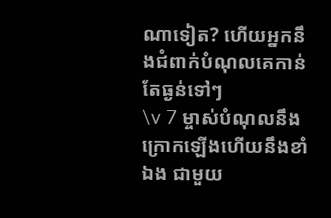ណាទៀត? ហើយអ្នកនឹងជំពាក់បំណុលគេកាន់តែធ្ងន់ទៅៗ
\v 7 ម្ចាស់បំណុលនឹងក្រោកឡើងហើយនឹងខាំឯង ជាមួយ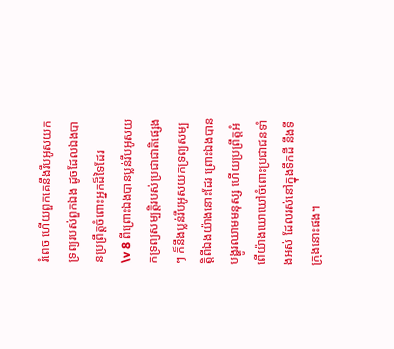រំពេច ហើយពួកគេនឹងរឹបអូសយកទ្រព្យរបស់ពួកឯង ដូចដែលឯងបានប្រព្រឹត្តចំពោះអ្នកដ៏ទៃដែរ
\v 8 ពីព្រោះឯងបានប្លន់រឹបអូសយកទ្រព្យសម្បត្តិរបស់ប្រជាជាតិផ្សេងៗ ក៏នឹងប្លន់រឹបអូសយកទ្រព្យសម្បត្តិពីឯងយ៉ាងនោះដែរ ព្រោះឯងបានបង្ហូរឈាមមនុស្ស ហើយប្រព្រឹត្តអំពើយ៉ាងឃោឃៅចំពោះប្រជាជនទាំងអស់ ដែលរស់នៅក្នុងទឹកដី នឹងទីក្រុងនោះផង។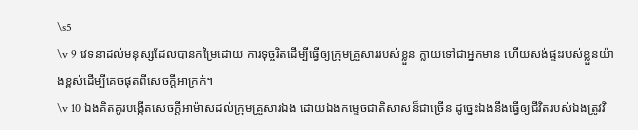\s5
\v 9 វេទនាដល់មនុស្សដែលបានកម្រៃដោយ ការទុច្ចរិតដើម្បីធ្វើឲ្យក្រុមគ្រួសាររបស់ខ្លួន ក្លាយទៅជាអ្នកមាន ហើយសង់ផ្ទះរបស់ខ្លួនយ៉ាងខ្ពស់ដើម្បីគេចផុតពីសេចក្តីអាក្រក់។
\v 10 ឯងគិតគូរបង្កើតសេចក្តីអាម៉ាសដល់ក្រុមគ្រួសារឯង ដោយឯងកម្ទេចជាតិសាសន៏ជាច្រើន ដូច្នេះឯងនឹងធ្វើឲ្យជីវិតរបស់ឯងត្រូវវិ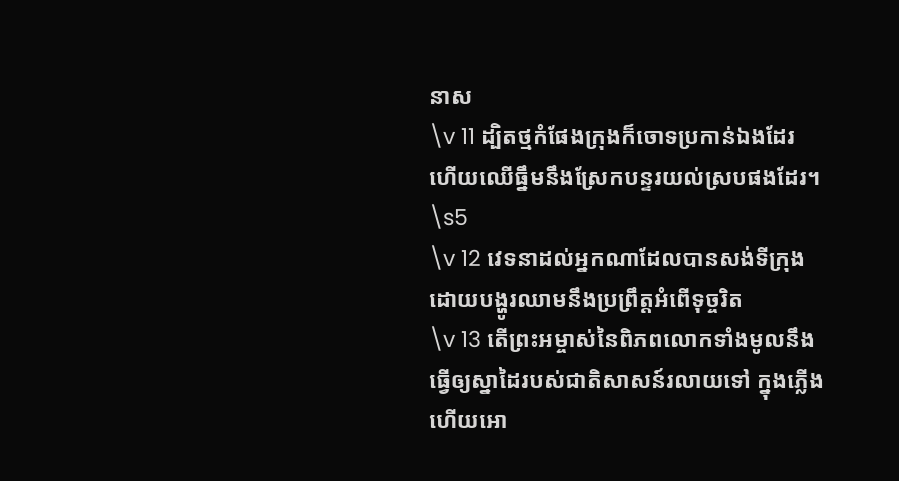នាស
\v 11 ដ្បិតថ្មកំផែងក្រុងក៏ចោទប្រកាន់ឯងដែរ ហើយឈើធឹ្នមនឹងស្រែកបន្ទរយល់ស្របផងដែរ។
\s5
\v 12 វេទនាដល់អ្នកណាដែលបានសង់ទីក្រុង ដោយបង្ហូរឈាមនឹងប្រព្រឹត្តអំពើទុច្ចរិត
\v 13 តើព្រះអម្ចាស់នៃពិភពលោកទាំងមូលនឹងធ្វើឲ្យស្នាដៃរបស់ជាតិសាសន៍រលាយទៅ ក្នុងភ្លើង ហើយអោ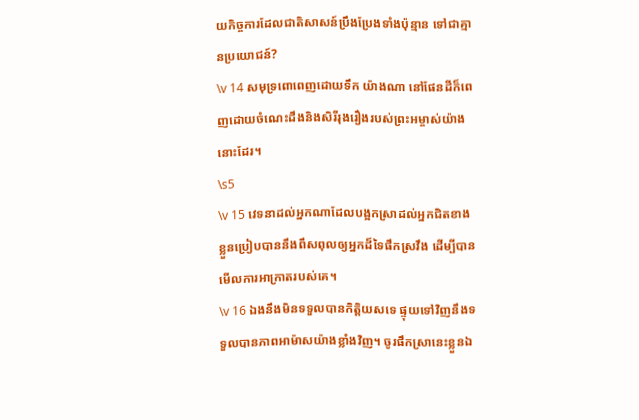យកិច្ចការដែលជាតិសាសន៍ប្រឹងប្រែងទាំងប៉ុន្មាន ទៅជាគ្មានប្រយោជន៍?
\v 14 សមុទ្រពោពេញដោយទឹក យ៉ាងណា នៅផែនដីក៏ពេញដោយចំណេះដឹងនិងសិរីរុងរឿងរបស់ព្រះអម្ចាស់យ៉ាងនោះដែរ។
\s5
\v 15 វេទនាដល់អ្នកណាដែលបង្អកស្រាដល់អ្នកជិតខាងខ្លួនប្រៀបបាននឹងពឹសពុលឲ្យអ្នកដ៏ទៃផឹកស្រវឹង ដើម្បីបានមើលការអាក្រាតរបស់គេ។
\v 16 ឯងនឹងមិនទទួលបានកិត្តិយសទេ ផ្ទុយទៅវិញនឹងទទួលបានភាពអាម៉ាសយ៉ាងខ្លាំងវិញ។ ចូរផឹកស្រានេះខ្លួនឯ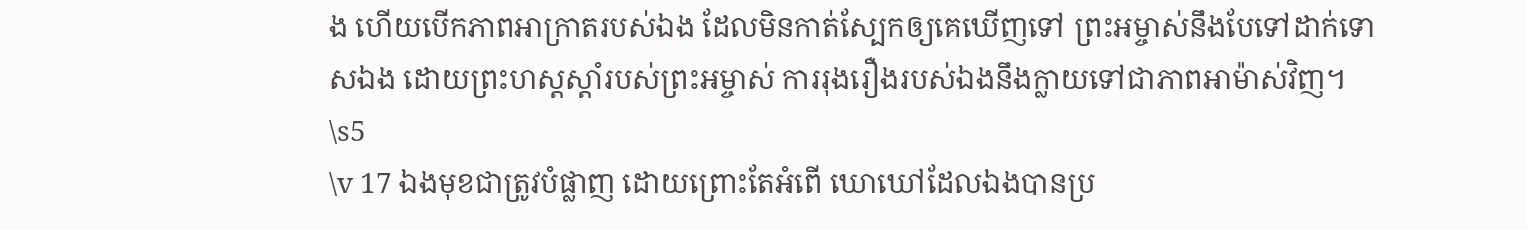ង ហើយបើកភាពអាក្រាតរបស់ឯង ដែលមិនកាត់ស្បែកឲ្យគេឃើញទៅ ព្រះអម្ចាស់នឹងបែទៅដាក់ទោសឯង ដោយព្រះហស្តស្តាំរបស់ព្រះអម្ចាស់ ការរុងរឿងរបស់ឯងនឹងក្លាយទៅជាភាពអាម៉ាស់វិញ។
\s5
\v 17 ឯងមុខជាត្រូវបំផ្លាញ ដោយព្រោះតែអំពើ ឃោឃៅដែលឯងបានប្រ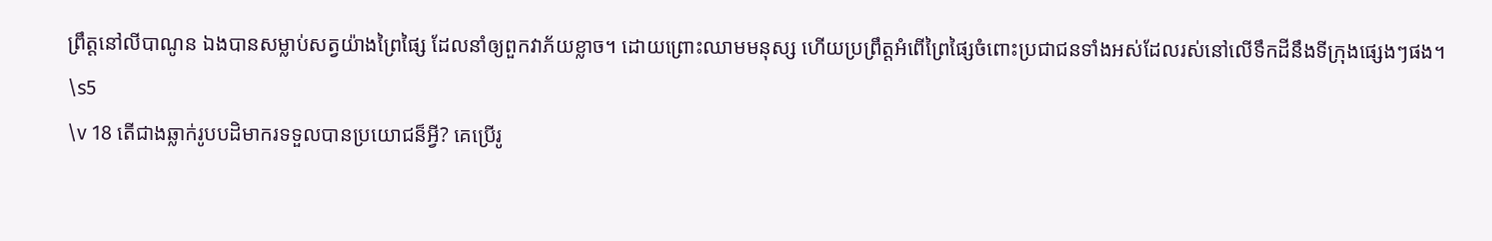ព្រឹត្តនៅលីបាណូន ឯងបានសម្លាប់សត្វយ៉ាងព្រៃផ្សៃ ដែលនាំឲ្យពួកវាភ័យខ្លាច។ ដោយព្រោះឈាមមនុស្ស ហើយប្រព្រឹត្តអំពើព្រៃផ្សៃចំពោះប្រជាជនទាំងអស់ដែលរស់នៅលើទឹកដីនឹងទីក្រុងផ្សេងៗផង។
\s5
\v 18 តើជាងឆ្លាក់រូបបដិមាករទទួលបានប្រយោជន៏អ្វី? គេប្រើរូ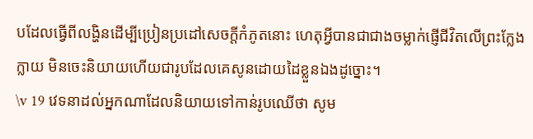បដែលធ្វើពីលង្ហិនដើម្បីប្រៀនប្រដៅសេចក្តីកំភូតនោះ ហេតុអ្វីបានជាជាងចម្លាក់ផ្ញើជីវិតលើព្រះក្លែងក្លាយ មិនចេះនិយាយហើយជារូបដែលគេសូនដោយដៃខ្លួនឯងដូច្នោះ។
\v 19 វេទនាដល់អ្នកណាដែលនិយាយទៅកាន់រូបឈើថា សូម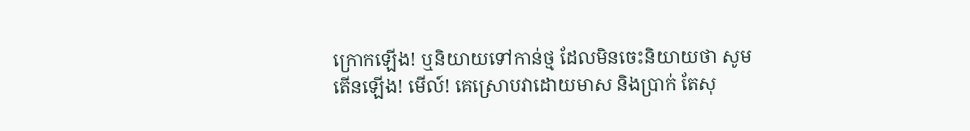ក្រោកឡើង! ឬនិយាយទៅកាន់ថ្ម ដែលមិនចេះនិយាយថា សូមតើនឡើង! មើល៍! គេស្រោបវាដោយមាស និងប្រាក់ តែសុ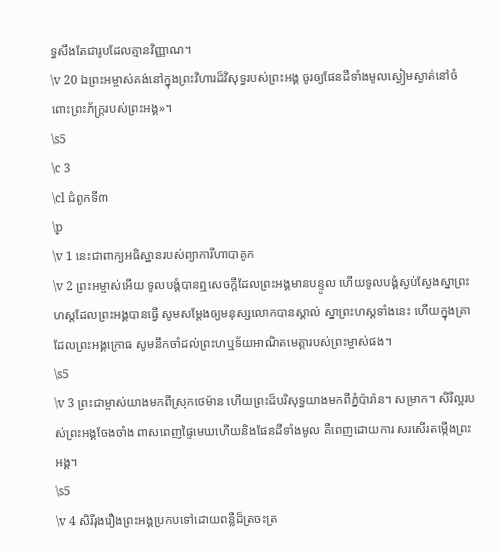ទ្ធសឹងតែជារូបដែលគ្មានវិញ្ញាណ។
\v 20 ឯព្រះអម្ចាស់គង់នៅក្នុងព្រះវិហារដ៏វិសុទ្ធរបស់ព្រះអង្គ ចូរឲ្យផែនដីទាំងមូលស្ងៀមស្ងាត់នៅចំពោះព្រះភ័ក្រ្តរបស់ព្រះអង្គ»។
\s5
\c 3
\cl ជំពូកទី៣
\p
\v 1 នេះជាពាក្យអធិស្ឋានរបស់ព្យាការីហាបាគូក
\v 2 ព្រះអម្ចាស់អើយ ទូលបង្គំបានឮសេចក្តីដែលព្រះអង្គមានបន្ទូល ហើយទូលបង្គំស្ងប់ស្ងែងស្នាព្រះហស្តដែលព្រះអង្គបានធ្វើ សូមសម្តែងឲ្យមនុស្សលោកបានស្គាល់ ស្នាព្រះហស្តទាំងនេះ ហើយក្នុងគ្រាដែលព្រះអង្គក្រោធ សូមនឹកចាំដល់ព្រះហឬទ័យអាណិតមេត្តារបស់ព្រះម្ចាស់ផង។
\s5
\v 3 ព្រះជាម្ចាស់យាងមកពីស្រុកថេម៉ាន ហើយព្រះដ៏បរិសុទ្ធយាងមកពីភ្នំប៉ារ៉ាន។ សម្រាក។ សិរីល្អរបស់ព្រះអង្គចែងចាំង ពាសពេញផ្ទៃមេឃហើយនិងផែនដីទាំងមូល គឺពេញដោយការ សរសើរតម្កើងព្រះអង្គ។
\s5
\v 4 សិរីរុងរឿងព្រះអង្គប្រកបទៅដោយពន្លឺដ៏ត្រចះត្រ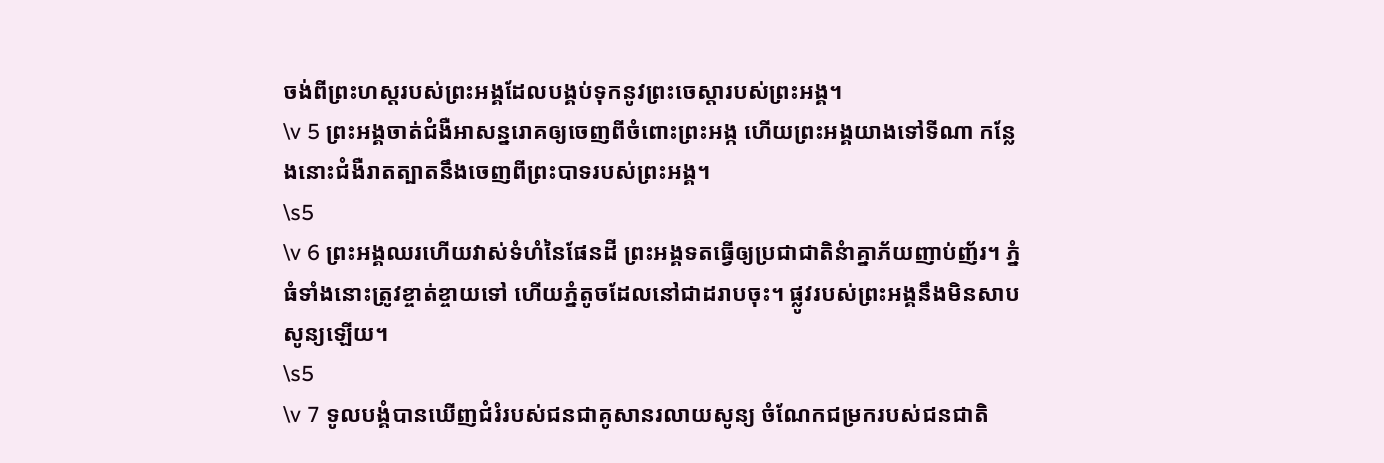ចង់ពីព្រះហស្តរបស់ព្រះអង្គដែលបង្គប់ទុកនូវព្រះចេស្តារបស់ព្រះអង្គ។
\v 5 ព្រះអង្គចាត់ជំងឺអាសន្នរោគឲ្យចេញពីចំពោះព្រះអង្ក ហើយព្រះអង្គយាងទៅទីណា កន្លែងនោះជំងឺរាតត្បាតនឹងចេញពីព្រះបាទរបស់ព្រះអង្គ។
\s5
\v 6 ព្រះអង្គឈរហើយវាស់ទំហំនៃផែនដី ព្រះអង្គទតធ្វើឲ្យប្រជាជាតិនំាគ្នាភ័យញាប់ញ័រ។ ភ្នំធំទាំងនោះត្រូវខ្ចាត់ខ្ចាយទៅ ហើយភ្នំតូចដែលនៅជាដរាបចុះ។ ផ្លូវរបស់ព្រះអង្គនឹងមិនសាបសូន្យឡើយ។
\s5
\v 7 ទូលបង្គំបានឃើញជំរំរបស់ជនជាគូសានរលាយសូន្យ ចំណែកជម្រករបស់ជនជាតិ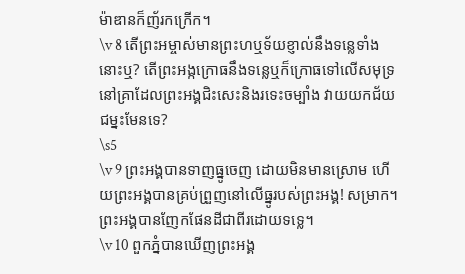ម៉ាឌានក៏ញ័រកក្រើក។
\v 8 តើព្រះអម្ចាស់មានព្រះហឬទ័យខ្ញាល់នឹងទន្លេទាំងនោះឬ? តើព្រះអង្កក្រោធនឹងទន្លេឬក៏ក្រោធទៅលើសមុទ្រ នៅគ្រាដែលព្រះអង្គជិះសេះនិងរទេះចម្បាំង វាយយកជ័យជម្នះមែនទេ?
\s5
\v 9 ព្រះអង្គបានទាញធ្នូចេញ ដោយមិនមានស្រោម ហើយព្រះអង្គបានគ្រប់ព្រួញនៅលើធ្នូរបស់ព្រះអង្គ! សម្រាក។ ព្រះអង្គបានញែកផែនដីជាពីរដោយទទ្លេ។
\v 10 ពួកភ្នំបានឃើញព្រះអង្គ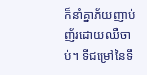ក៏នាំគ្នាភ័យញាប់ញ័រដោយឈឺចាប់។ ទីជម្រៅនៃទឹ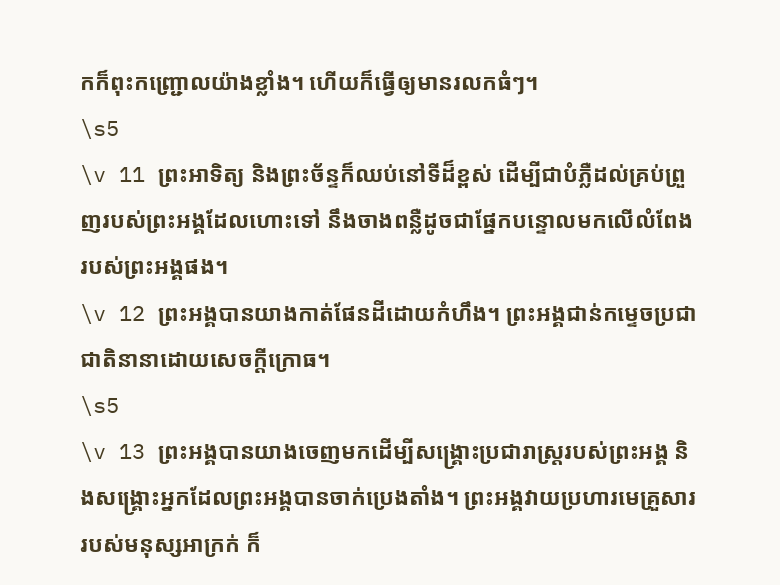កក៏ពុះកញ្រ្ជោលយ៉ាងខ្លាំង។ ហើយក៏ធ្វើឲ្យមានរលកធំៗ។
\s5
\v 11 ព្រះអាទិត្យ និងព្រះច័ន្ទក៏ឈប់នៅទីដ៏ខ្ពស់ ដើម្បីជាបំភ្លឺដល់គ្រប់ព្រួញរបស់ព្រះអង្គដែលហោះទៅ នឹងចាងពន្លឺដូចជាផ្នែកបន្ទោលមកលើលំពែងរបស់ព្រះអង្គផង។
\v 12 ព្រះអង្គបានយាងកាត់ផែនដីដោយកំហឹង។ ព្រះអង្គជាន់កម្ទេចប្រជាជាតិនានាដោយសេចក្តីក្រោធ។
\s5
\v 13 ព្រះអង្គបានយាងចេញមកដើម្បីសង្គ្រោះប្រជារាស្រ្តរបស់ព្រះអង្គ និងសង្រ្គោះអ្នកដែលព្រះអង្គបានចាក់ប្រេងតាំង។ ព្រះអង្គវាយប្រហារមេគ្រួសាររបស់មនុស្សអាក្រក់ ក៏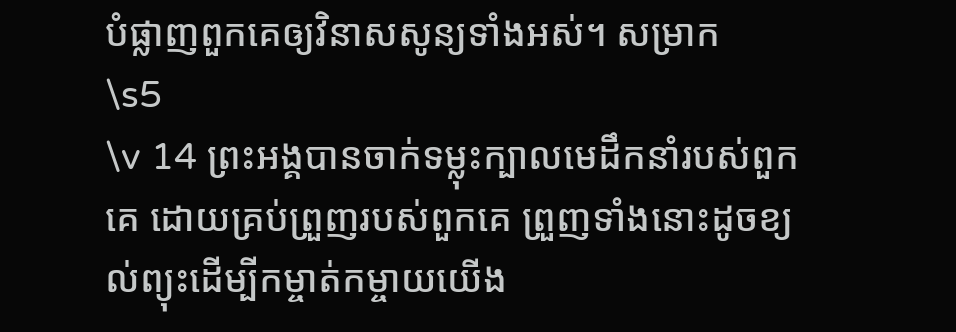បំផ្លាញពួកគេឲ្យវិនាសសូន្យទាំងអស់។ សម្រាក
\s5
\v 14 ព្រះអង្គបានចាក់ទម្លុះក្បាលមេដឹកនាំរបស់ពួកគេ ដោយគ្រប់ព្រួញរបស់ពួកគេ ព្រួញទាំងនោះដូចខ្យល់ព្យុះដើម្បីកម្ចាត់កម្ចាយយើង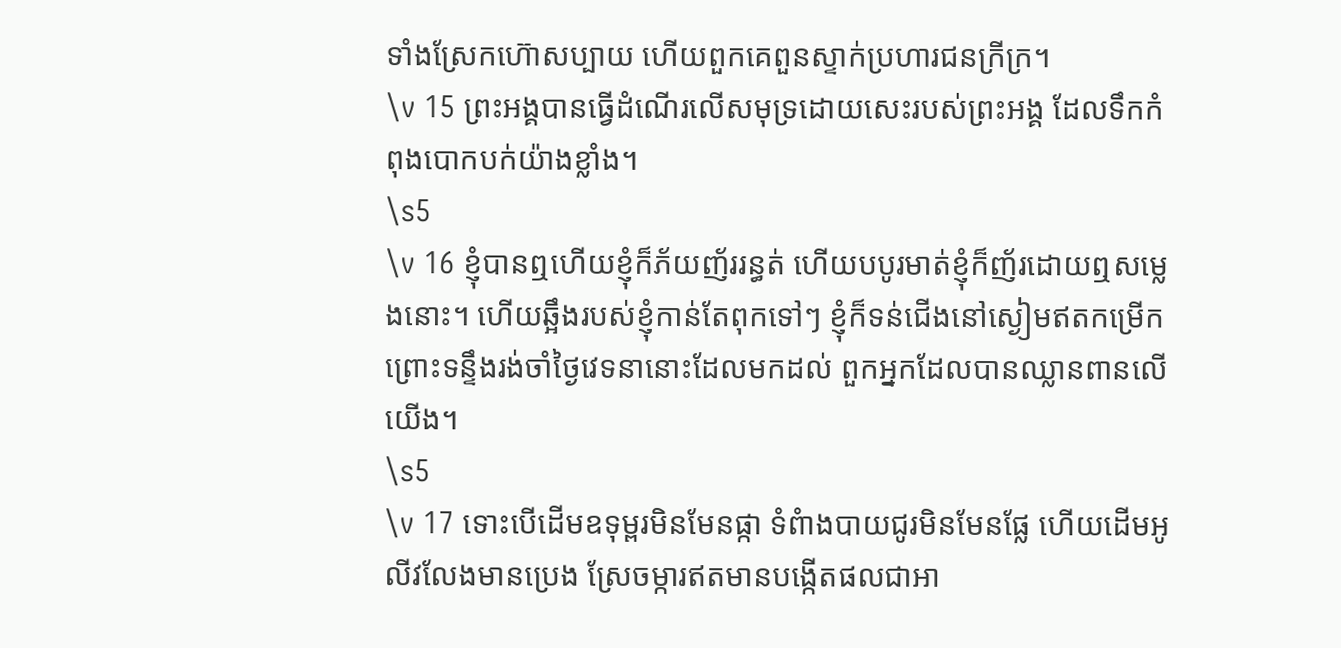ទាំងស្រែកហ៊ោសប្បាយ ហើយពួកគេពួនស្ទាក់ប្រហារជនក្រីក្រ។
\v 15 ព្រះអង្គបានធ្វើដំណើរលើសមុទ្រដោយសេះរបស់ព្រះអង្គ ដែលទឹកកំពុងបោកបក់យ៉ាងខ្លាំង។
\s5
\v 16 ខ្ញុំបានឮហើយខ្ញុំក៏ភ័យញ័ររន្ធត់ ហើយបបូរមាត់ខ្ញុំក៏ញ័រដោយឮសម្លេងនោះ។ ហើយឆ្អឹងរបស់ខ្ញុំកាន់តែពុកទៅៗ ខ្ញុំក៏ទន់ជើងនៅស្ងៀមឥតកម្រើក ព្រោះទន្ទឹងរង់ចាំថ្ងៃវេទនានោះដែលមកដល់ ពួកអ្នកដែលបានឈ្លានពានលើយើង។
\s5
\v 17 ទោះបើដើមឧទុម្ពរមិនមែនផ្កា ទំពំាងបាយជូរមិនមែនផ្លែ ហើយដើមអូលីវលែងមានប្រេង ស្រែចម្ការឥតមានបង្កើតផលជាអា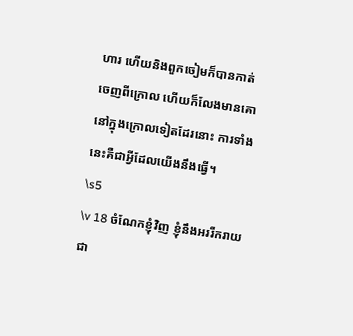ហារ ហើយនិងពួកចៀមក៏បានកាត់ចេញពីក្រោល ហើយក៏លែងមានគោនៅក្នុងក្រោលទៀតដែរនោះ ការទាំងនេះគឺជាអ្វីដែលយើងនឹងធ្វើ។
\s5
\v 18 ចំណែកខ្ញុំវិញ ខ្ញុំនឹងអររីករាយជា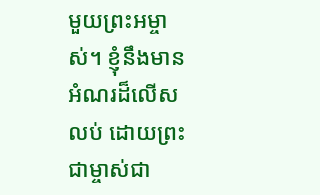មួយព្រះអម្ចាស់។ ខ្ញុំនឹងមានអំណរដ៏លើសលប់ ដោយព្រះជាម្ចាស់ជា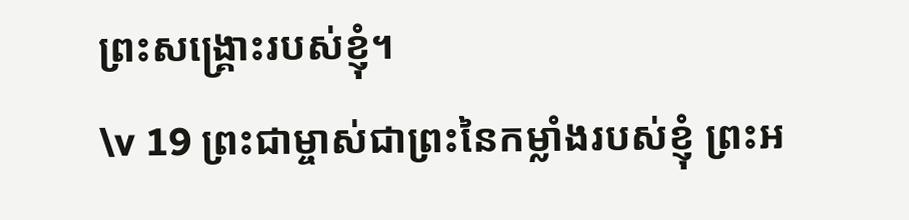ព្រះសង្រ្គោះរបស់ខ្ញុំ។
\v 19 ព្រះជាម្ចាស់ជាព្រះនៃកម្លាំងរបស់ខ្ញុំ ព្រះអ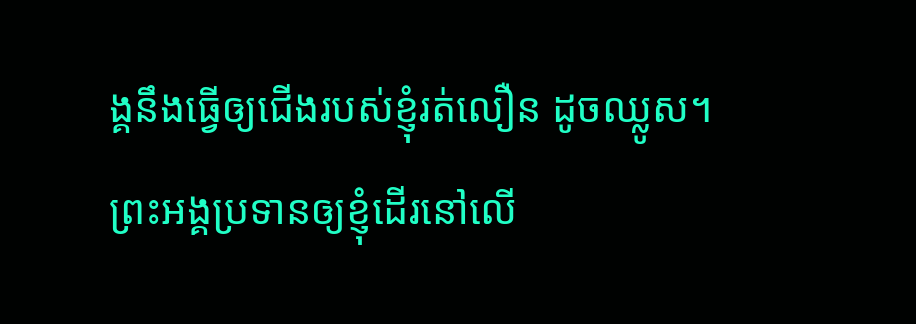ង្គនឹងធ្វើឲ្យជើងរបស់ខ្ញុំរត់លឿន ដូចឈ្លូស។ ព្រះអង្គប្រទានឲ្យខ្ញុំដើរនៅលើ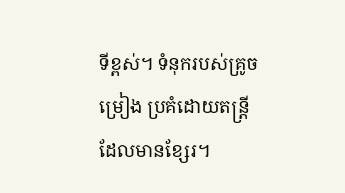ទីខ្ពស់។ ទំនុករបស់គ្រូចម្រៀង ប្រគំដោយតន្ត្រីដែលមានខ្សែរ។